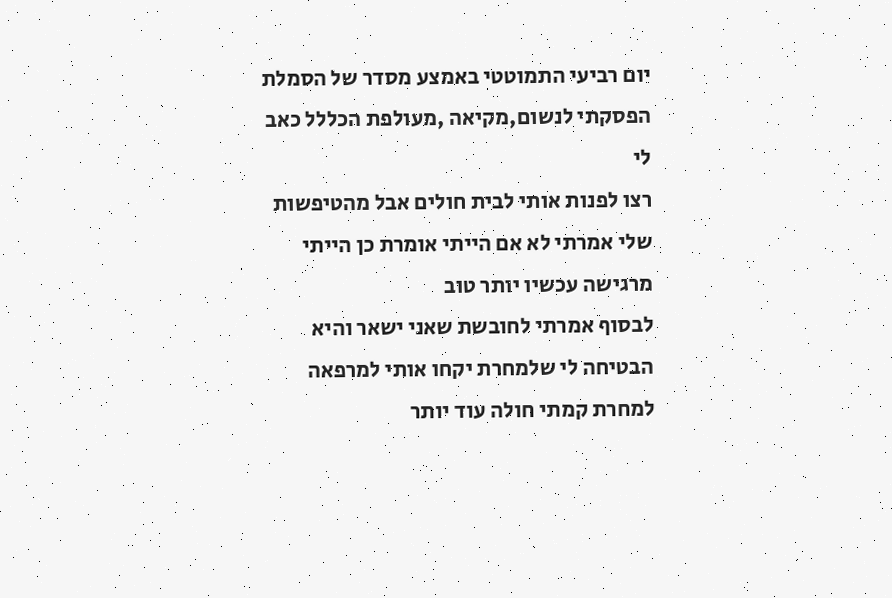יום רביעי התמוטטי באמצע מסדר של הסמלת
הפסקתי לנשום,מקיאה ,מעולפת הכללל כאב לי
רצו לפנות אותי לבית חולים אבל מהטיפשות שלי אמרתי לא אם הייתי אומרת כן הייתי מרגישה עכשיו יותר טוב
לבסוף אמרתי לחובשת שאני ישאר והיא הבטיחה לי שלמחרת יקחו אותי למרפאה
למחרת קמתי חולה עוד יותר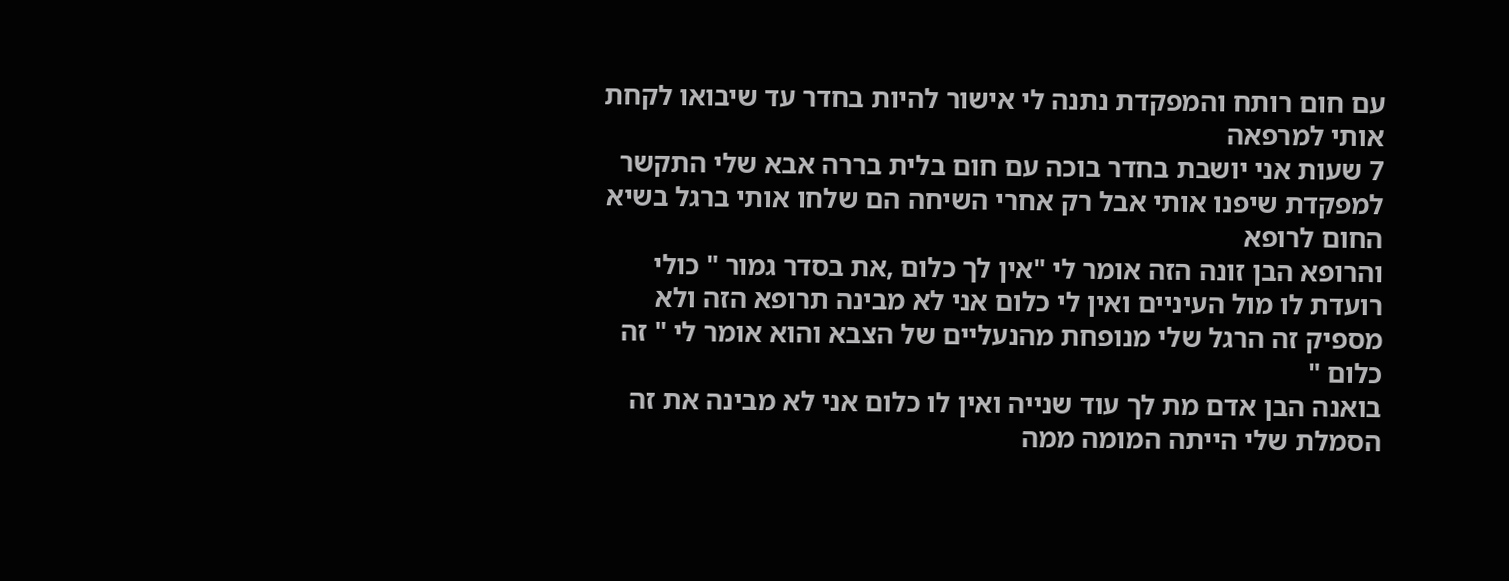עם חום רותח והמפקדת נתנה לי אישור להיות בחדר עד שיבואו לקחת אותי למרפאה
7 שעות אני יושבת בחדר בוכה עם חום בלית בררה אבא שלי התקשר למפקדת שיפנו אותי אבל רק אחרי השיחה הם שלחו אותי ברגל בשיא החום לרופא
והרופא הבן זונה הזה אומר לי "אין לך כלום ,את בסדר גמור " כולי רועדת לו מול העיניים ואין לי כלום אני לא מבינה תרופא הזה ולא מספיק זה הרגל שלי מנופחת מהנעליים של הצבא והוא אומר לי " זה כלום "
בואנה הבן אדם מת לך עוד שנייה ואין לו כלום אני לא מבינה את זה
הסמלת שלי הייתה המומה ממה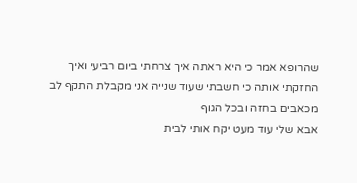שהרופא אמר כי היא ראתה איך צרחתי ביום רביעי ואיך החזקתי אותה כי חשבתי שעוד שנייה אני מקבלת התקף לב מכאבים בחזה ובכל הגוף
אבא שלי עוד מעט יקח אותי לבית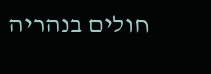חולים בנהריה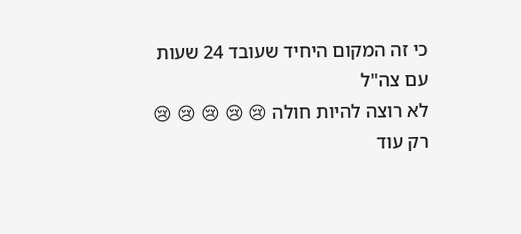כי זה המקום היחיד שעובד 24 שעות עם צה"ל
לא רוצה להיות חולה 😢 😢 😢 😢 😢 רק עוד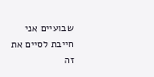שבועיים אני חייבת לסיים את זה